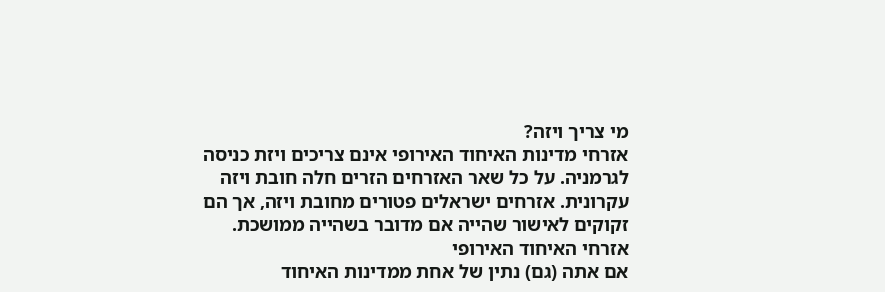מי צריך ויזה?
אזרחי מדינות האיחוד האירופי אינם צריכים ויזת כניסה לגרמניה. על כל שאר האזרחים הזרים חלה חובת ויזה עקרונית. אזרחים ישראלים פטורים מחובת ויזה, אך הם זקוקים לאישור שהייה אם מדובר בשהייה ממושכת.
אזרחי האיחוד האירופי
אם אתה (גם) נתין של אחת ממדינות האיחוד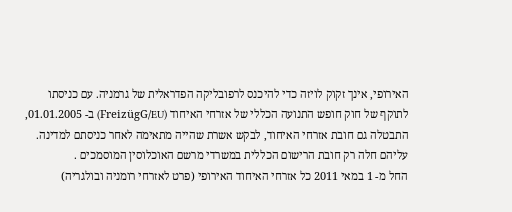האירופי, אינך זקוק לויזה כדי להיכנס לרפובליקה הפדראלית של גרמניה. עם כניסתו לתוקף של חוק חופש התנועה הכללי של אזרחי האיחוד (FreizügG/EU) ב- 01.01.2005, התבטלה גם חובת אזרחי האיחוד, לבקש אשרת שהייה מתאימה לאחר כניסתם למדינה. עליהם חלה רק חובת הרישום הכללית במשרדי מרשם האוכלוסין המוסמכים .
החל מ- 1 במאי 2011 כל אזרחי האיחוד האירופי (פרט לאזרחי רומניה ובולגריה)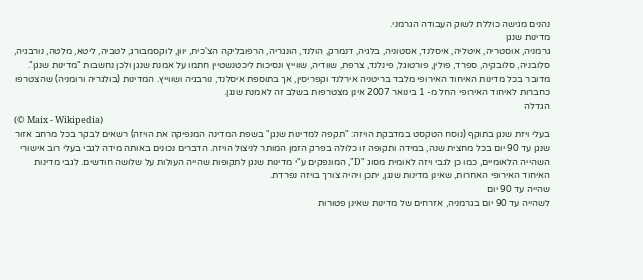נהנים מגישה כוללת לשוק העבודה הגרמני.
מדינות שנגן
גרמניה, אוסטריה, איטליה, איסלנד, אסטוניה, בלגיה, דנמרק, הולנד, הונגריה, הרפובליקה הצ'כית, יוון, לוקסמבורג, לטביה, ליטא, מלטה, נורבגיה, סלובניה, סלובקיה, ספרד, פולין, פורטוגל, פינלנד, צרפת, שוודיה, שווייץ ונסיכות ליכטנשטיין חתמו על אמנת שנגן ולכן נחשבות "מדינות שנגן". מדובר בכל מדינות האיחוד האירופי מלבד בריטניה אירלנד וקפריסין, אך בתוספת איסלנד, נורבגיה ושווייץ. המדינות (בולגריה ורומניה) שהצטרפו כחברות לאיחוד האירופי החל מ- 1 בינואר 2007 אינן מצטרפות בשלב זה לאמנת שנגן.
הגדלה
(© Maix - Wikipedia)
בעלי ויזת שנגן בתוקף (נוסח הטקסט במדבקת הויזה: "תקפה למדינות שנגן" בשפת המדינה המנפיקה את הויזה) רשאים לבקר בכל מרחב אזור שנגן עד 90 יום בכל מחצית שנה, במידה ותקופה זו כלולה בפרק הזמן המותר לניצול הויזה. הדברים נכונים באותה מידה לגבי בעלי רוב אישורי השהייה הלאומיים, כמו כן לגבי ויזה לאומית מסוג "D", המונפקים ע"י מדינות שנגן לתקופות שהייה העולות על שלושה חודשים. לגבי מדינות האיחוד האירופי האחרות, שאינן מדינות שנגן, יתכן ויהיה צורך בויזה נפרדת.
שהייה עד 90 יום
לשהייה עד 90 יום בגרמניה, אזרחים של מדינות שאינן פטורות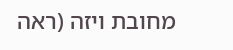מחובת ויזה (ראה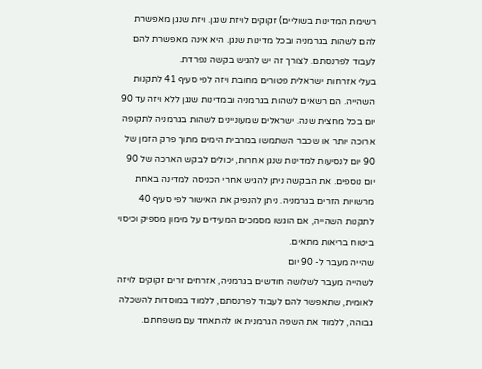רשימת המדינות בשוליים) זקוקים לויזת שנגן. ויזת שנגן מאפשרת להם לשהות בגרמניה ובכל מדינות שנגן. היא אינה מאפשרת להם לעבוד לפרנסתם. לצורך זה יש להגיש בקשה נפרדת.
בעלי אזרחות ישראלית פטורים מחובת ויזה לפי סעיף 41 לתקנות השהייה. הם רשאים לשהות בגרמניה ובמדינות שנגן ללא ויזה עד 90 יום בכל מחצית שנה. ישראלים שמעוניינים לשהות בגרמניה לתקופה ארוכה יותר או שכבר השתמשו במרבית הימים מתוך פרק הזמן של 90 יום לנסיעות למדינות שנגן אחרות, יכולים לבקש הארכה של 90 יום נוספים. את הבקשה ניתן להגיש אחרי הכניסה למדינה באחת מרשויות הזרים בגרמניה. ניתן להנפיק את האישור לפי סעיף 40 לתקנות השהייה, אם הוגשו מסמכים המעידים על מימון מספיק וכיסוי ביטוח בריאות מתאים.
שהייה מעבר ל- 90 יום
לשהייה מעבר לשלושה חודשים בגרמניה, אזרחים זרים זקוקים לויזה לאומית, שתאפשר להם לעבוד לפרנסתם, ללמוד במוסדות להשכלה גבוהה, ללמוד את השפה הגרמנית או להתאחד עם משפחתם.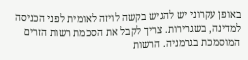באופן עקרוני יש להגיש בקשה לויזה לאומית לפני הכניסה למדינה, בשגרירות. צריך לקבל את הסכמת רשות הזרים המוסמכת בגרמניה. הרשות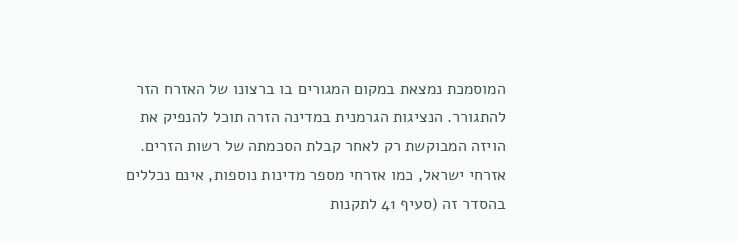המוסמכת נמצאת במקום המגורים בו ברצונו של האזרח הזר להתגורר. הנציגות הגרמנית במדינה הזרה תוכל להנפיק את הויזה המבוקשת רק לאחר קבלת הסכמתה של רשות הזרים.
אזרחי ישראל, כמו אזרחי מספר מדינות נוספות, אינם נכללים בהסדר זה (סעיף 41 לתקנות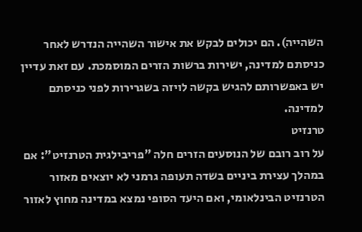השהייה). הם יכולים לבקש את אישור השהייה הנדרש לאחר כניסתם למדינה, ישירות ברשות הזרים המוסמכת. עם זאת עדיין יש באפשרותם להגיש בקשה לויזה בשגרירות לפני כניסתם למדינה.
טרנזיט
על רוב רובם של הנוסעים הזרים חלה "פריבילגית הטרנזיט": אם במהלך עצירת ביניים בשדה תעופה גרמני לא יוצאים מאזור הטרנזיט הבינלאומי, ואם היעד הסופי נמצא במדינה מחוץ לאזור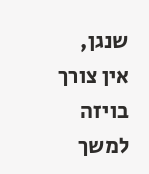שנגן, אין צורך בויזה למשך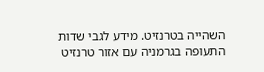השהייה בטרנזיט. מידע לגבי שדות התעופה בגרמניה עם אזור טרנזיט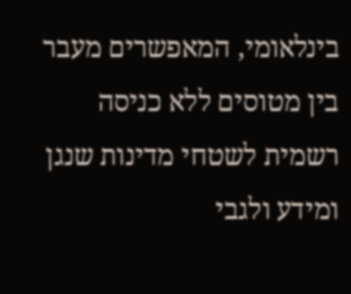בינלאומי, המאפשרים מעבר בין מטוסים ללא כניסה רשמית לשטחי מדינות שנגן ומידע ולגבי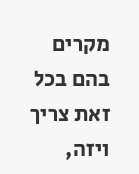מקרים בהם בכל זאת צריך ויזה,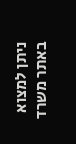ניתן למצוא באתר משרד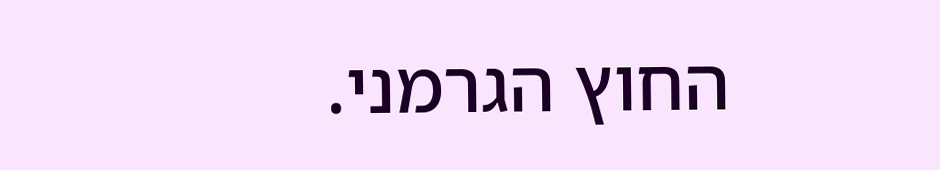החוץ הגרמני.